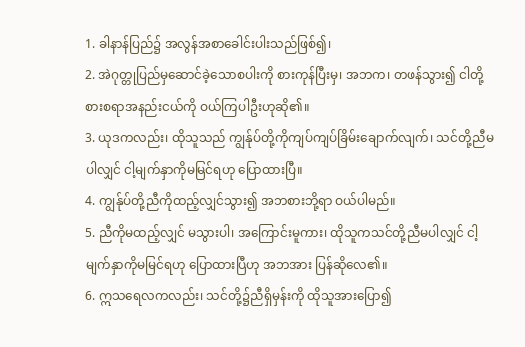1. ခါနာန်ပြည်၌ အလွန်အစာခေါင်းပါးသည်ဖြစ်၍၊
2. အဲဂုတ္တုပြည်မှဆောင်ခဲ့သောစပါးကို စားကုန်ပြီးမှ၊ အဘက၊ တဖန်သွား၍ ငါတို့စားစရာအနည်းငယ်ကို ဝယ်ကြပါဦးဟုဆို၏။
3. ယုဒကလည်း၊ ထိုသူသည် ကျွန်ုပ်တို့ကိုကျပ်ကျပ်ခြိမ်းချောက်လျက်၊ သင်တို့ညီမပါလျှင် ငါ့မျက်နှာကိုမမြင်ရဟု ပြောထားပြီ။
4. ကျွန်ုပ်တို့ညီကိုထည့်လျှင်သွား၍ အဘစားဘို့ရာ ဝယ်ပါမည်။
5. ညီကိုမထည့်လျှင် မသွားပါ၊ အကြောင်းမူကား၊ ထိုသူကသင်တို့ညီမပါလျှင် ငါ့မျက်နှာကိုမမြင်ရဟု ပြောထားပြီဟု အဘအား ပြန်ဆိုလေ၏။
6. ဣသရေလကလည်း၊ သင်တို့၌ညီရှိမှန်းကို ထိုသူအားပြော၍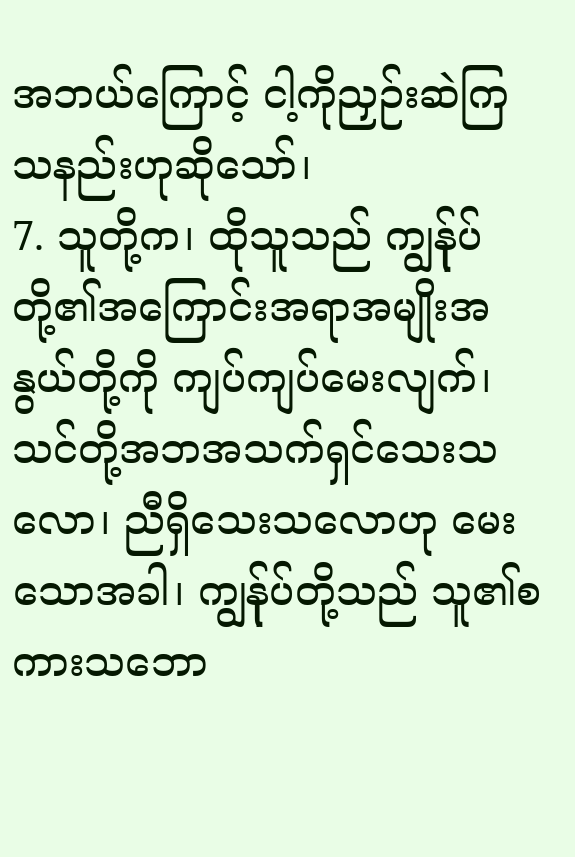အဘယ်ကြောင့် ငါ့ကိုညှဉ်းဆဲကြသနည်းဟုဆိုသော်၊
7. သူတို့က၊ ထိုသူသည် ကျွန်ုပ်တို့၏အကြောင်းအရာအမျိုးအနွယ်တို့ကို ကျပ်ကျပ်မေးလျက်၊ သင်တို့အဘအသက်ရှင်သေးသလော၊ ညီရှိသေးသလောဟု မေးသောအခါ၊ ကျွန်ုပ်တို့သည် သူ၏စကားသဘော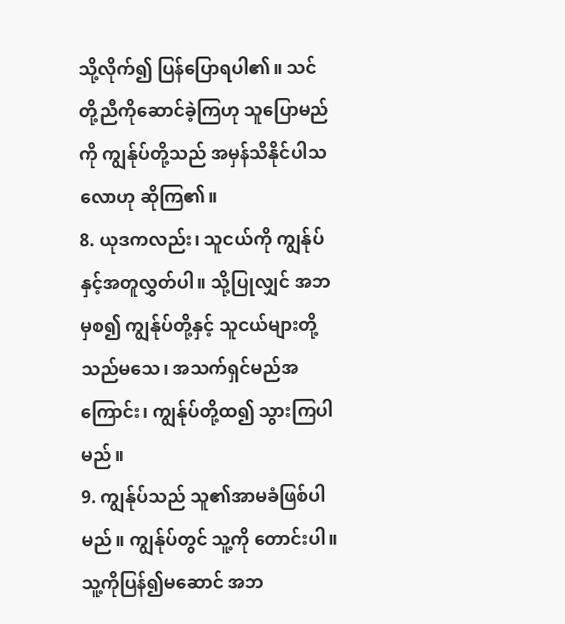သို့လိုက်၍ ပြန်ပြောရပါ၏။ သင်တို့ညီကိုဆောင်ခဲ့ကြဟု သူပြောမည်ကို ကျွန်ုပ်တို့သည် အမှန်သိနိုင်ပါသလောဟု ဆိုကြ၏။
8. ယုဒကလည်း၊ သူငယ်ကို ကျွန်ုပ်နှင့်အတူလွှတ်ပါ။ သို့ပြုလျှင် အဘမှစ၍ ကျွန်ုပ်တို့နှင့် သူငယ်များတို့သည်မသေ၊ အသက်ရှင်မည်အကြောင်း၊ ကျွန်ုပ်တို့ထ၍ သွားကြပါမည်။
9. ကျွန်ုပ်သည် သူ၏အာမခံဖြစ်ပါမည်။ ကျွန်ုပ်တွင် သူ့ကို တောင်းပါ။ သူ့ကိုပြန်၍မဆောင် အဘ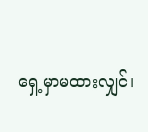ရှေ့မှာမထားလျှင်၊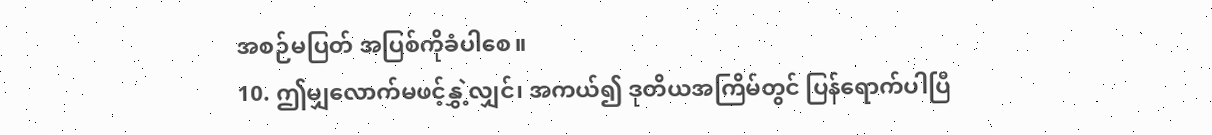အစဉ်မပြတ် အပြစ်ကိုခံပါစေ။
10. ဤမျှလောက်မဖင့်နွှဲ့လျှင်၊ အကယ်၍ ဒုတိယအကြိမ်တွင် ပြန်ရောက်ပါပြီ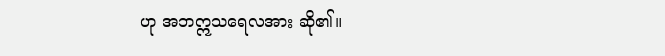ဟု အဘဣသရေလအား ဆို၏။